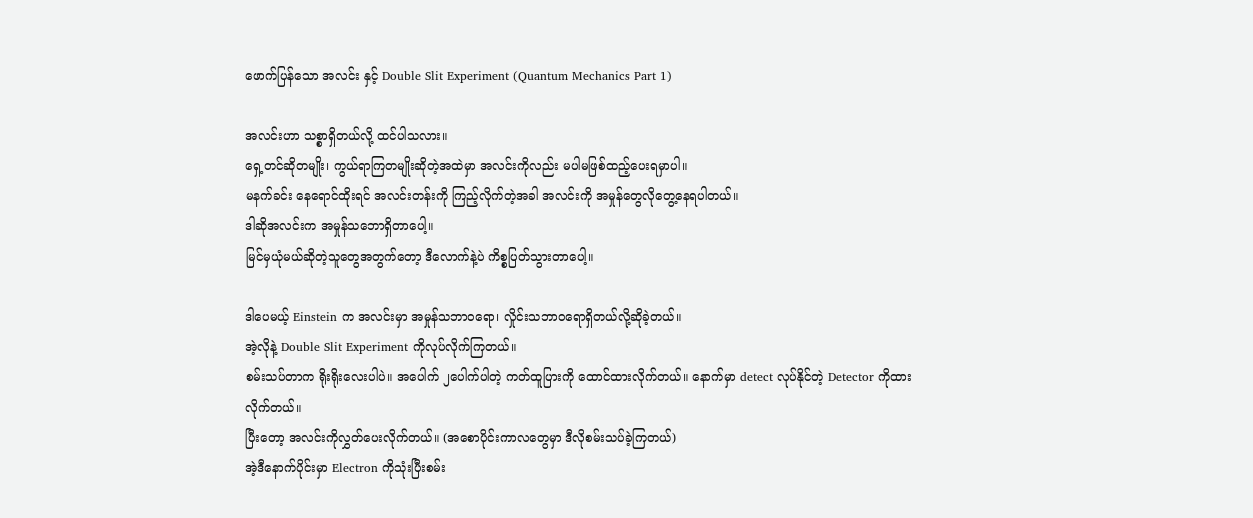ဖောက်ပြန်သော အလင်း နှင့် Double Slit Experiment (Quantum Mechanics Part 1)

အလင်းဟာ သစ္စာရှိတယ်လို့ ထင်ပါသလား။
ရှေ့တင်ဆိုတမျိုး၊ ကွယ်ရာကြတမျိုးဆိုတဲ့အထဲမှာ အလင်းကိုလည်း မပါမဖြစ်ထည့်ပေးရမှာပါ။
မနက်ခင်း နေရောင်ထိုးရင် အလင်းတန်းကို ကြည့်လိုက်တဲ့အခါ အလင်းကို အမှုန်တွေလိုတွေ့နေရပါတယ်။
ဒါဆိုအလင်းက အမှုန်သဘောရှိတာပေါ့။
မြင်မှယုံမယ်ဆိုတဲ့သူတွေအတွက်တော့ ဒီလောက်နဲ့ပဲ ကိစ္စပြတ်သွားတာပေါ့။

ဒါပေမယ့် Einstein က အလင်းမှာ အမှုန်သဘာဝရော၊ လှိုင်းသဘာဝရောရှိတယ်လို့ဆိုခဲ့တယ်။
အဲ့လိုနဲ့ Double Slit Experiment ကိုလုပ်လိုက်ကြတယ်။
စမ်းသပ်တာက ရိုးရိုးလေးပါပဲ။ အပေါက် ၂ပေါက်ပါတဲ့ ကတ်ထူပြားကို ထောင်ထားလိုက်တယ်။ နောက်မှာ detect လုပ်နိုင်တဲ့ Detector ကိုထားလိုက်တယ်။
ပြီးတော့ အလင်းကိုလွှတ်ပေးလိုက်တယ်။ (အစောပိုင်းကာလတွေမှာ ဒီလိုစမ်းသပ်ခဲ့ကြတယ်)
အဲ့ဒီနောက်ပိုင်းမှာ Electron ကိုသုံးပြီးစမ်း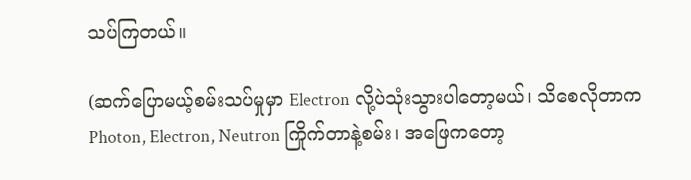သပ်ကြတယ်။

(ဆက်ပြောမယ့်စမ်းသပ်မှုမှာ Electron လို့ပဲသုံးသွားပါတော့မယ်၊ သိစေလိုတာက Photon, Electron, Neutron ကြိုက်တာနဲ့စမ်း၊ အဖြေကတော့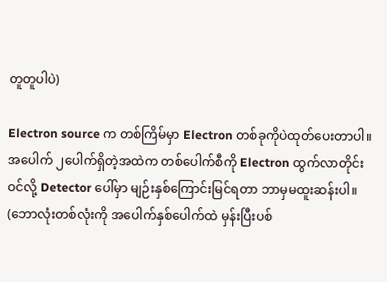တူတူပါပဲ)

Electron source က တစ်ကြိမ်မှာ Electron တစ်ခုကိုပဲထုတ်ပေးတာပါ။
အပေါက် ၂ပေါက်ရှိတဲ့အထဲက တစ်ပေါက်စီကို Electron ထွက်လာတိုင်းဝင်လို့ Detector ပေါ်မှာ မျဉ်းနှစ်ကြောင်းမြင်ရတာ ဘာမှမထူးဆန်းပါ။ (ဘောလုံးတစ်လုံးကို အပေါက်နှစ်ပေါက်ထဲ မှန်းပြီးပစ်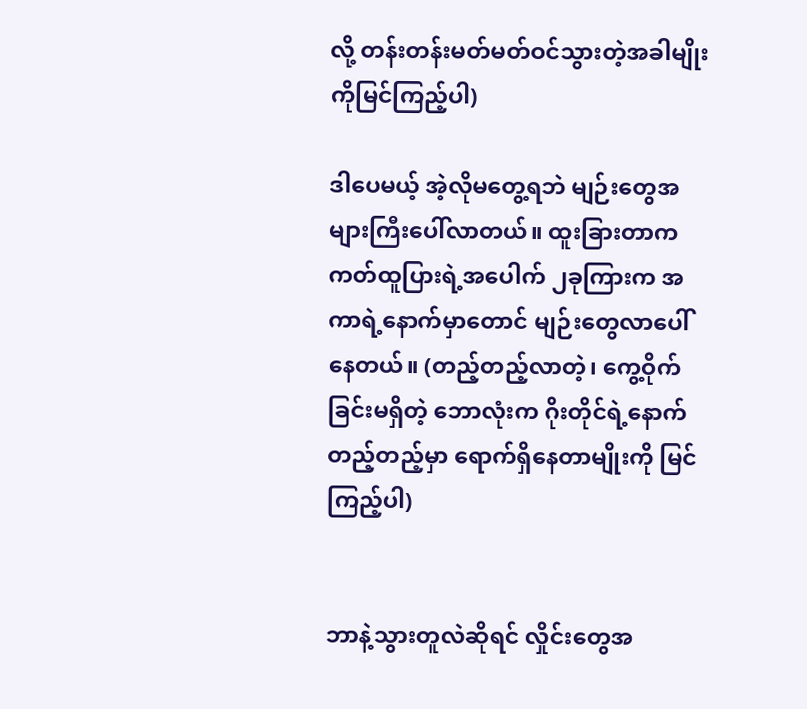လို့ တန်းတန်းမတ်မတ်ဝင်သွားတဲ့အခါမျိုးကိုမြင်ကြည့်ပါ)

ဒါပေမယ့် အဲ့လိုမတွေ့ရဘဲ မျဉ်းတွေအများကြီးပေါ်လာတယ်။ ထူးခြားတာက ကတ်ထူပြားရဲ့အပေါက် ၂ခုကြားက အကာရဲ့နောက်မှာတောင် မျဉ်းတွေလာပေါ်နေတယ်။ (တည့်တည့်လာတဲ့၊ ကွေ့ဝိုက်ခြင်းမရှိတဲ့ ဘောလုံးက ဂိုးတိုင်ရဲ့နောက်တည့်တည့်မှာ ရောက်ရှိနေတာမျိုးကို မြင်ကြည့်ပါ)


ဘာနဲ့သွားတူလဲဆိုရင် လှိုင်းတွေအ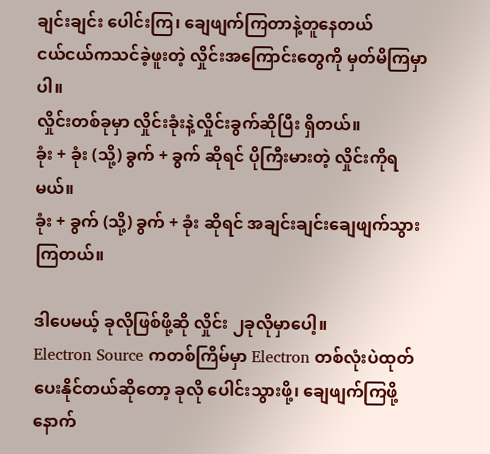ချင်းချင်း ပေါင်းကြ၊ ချေဖျက်ကြတာနဲ့တူနေတယ်
ငယ်ငယ်ကသင်ခဲ့ဖူးတဲ့ လှိုင်းအကြောင်းတွေကို မှတ်မိကြမှာပါ။
လှိုင်းတစ်ခုမှာ လှိုင်းခုံးနဲ့လှိုင်းခွက်ဆိုပြီး ရှိတယ်။
ခုံး + ခုံး (သို့) ခွက် + ခွက် ဆိုရင် ပိုကြီးမားတဲ့ လှိုင်းကိုရမယ်။
ခုံး + ခွက် (သို့) ခွက် + ခုံး ဆိုရင် အချင်းချင်းချေဖျက်သွားကြတယ်။

ဒါပေမယ့် ခုလိုဖြစ်ဖို့ဆို လှိုင်း ၂ခုလိုမှာပေါ့။
Electron Source ကတစ်ကြိမ်မှာ Electron တစ်လုံးပဲထုတ်ပေးနိုင်တယ်ဆိုတော့ ခုလို ပေါင်းသွားဖို့၊ ချေဖျက်ကြဖို့ နောက်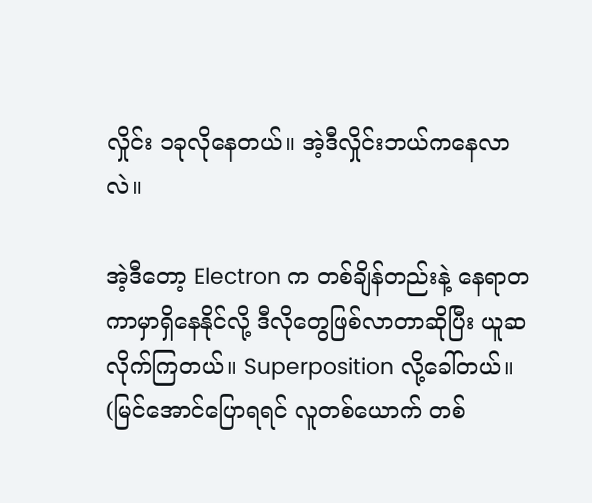လှိုင်း ၁ခုလိုနေတယ်။ အဲ့ဒီလှိုင်းဘယ်ကနေလာလဲ။

အဲ့ဒီတော့ Electron က တစ်ချိန်တည်းနဲ့ နေရာတကာမှာရှိနေနိုင်လို့ ဒီလိုတွေဖြစ်လာတာဆိုပြီး ယူဆလိုက်ကြတယ်။ Superposition လို့ခေါ်တယ်။
(မြင်အောင်ပြောရရင် လူတစ်ယောက် တစ်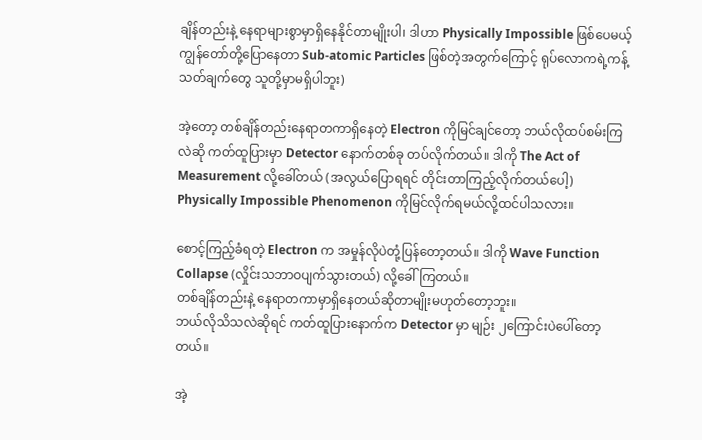ချိန်တည်းနဲ့ နေရာများစွာမှာရှိနေနိုင်တာမျိုးပါ၊ ဒါဟာ Physically Impossible ဖြစ်ပေမယ့် ကျွန်တော်တို့ပြောနေတာ Sub-atomic Particles ဖြစ်တဲ့အတွက်ကြောင့် ရုပ်လောကရဲ့ကန့်သတ်ချက်တွေ သူတို့မှာမရှိပါဘူး)

အဲ့တော့ တစ်ချိန်တည်းနေရာတကာရှိနေတဲ့ Electron ကိုမြင်ချင်တော့ ဘယ်လိုထပ်စမ်းကြလဲဆို ကတ်ထူပြားမှာ Detector နောက်တစ်ခု တပ်လိုက်တယ်။ ဒါကို The Act of Measurement လို့ခေါ်တယ် (အလွယ်ပြောရရင် တိုင်းတာကြည့်လိုက်တယ်ပေါ့)
Physically Impossible Phenomenon ကိုမြင်လိုက်ရမယ်လို့ထင်ပါသလား။

စောင့်ကြည့်ခံရတဲ့ Electron က အမှုန်လိုပဲတုံ့ပြန်တော့တယ်။ ဒါကို Wave Function Collapse (လှိုင်းသဘာဝပျက်သွားတယ်) လို့ခေါ်ကြတယ်။
တစ်ချိန်တည်းနဲ့ နေရာတကာမှာရှိနေတယ်ဆိုတာမျိုးမဟုတ်တော့ဘူး။
ဘယ်လိုသိသလဲဆိုရင် ကတ်ထူပြားနောက်က Detector မှာ မျဉ်း ၂ကြောင်းပဲပေါ်တော့တယ်။

အဲ့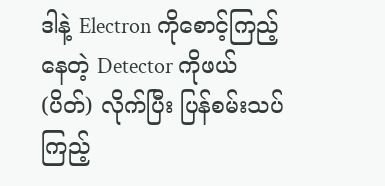ဒါနဲ့ Electron ကိုစောင့်ကြည့်နေတဲ့ Detector ကိုဖယ် (ပိတ်) လိုက်ပြီး ပြန်စမ်းသပ်ကြည့်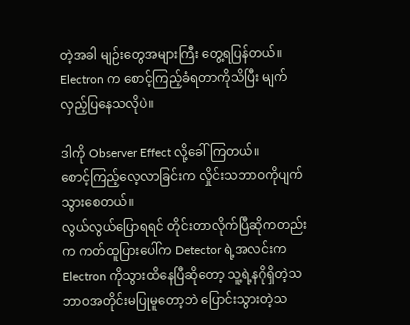တဲ့အခါ မျဉ်းတွေအများကြီး တွေ့ရပြန်တယ်။
Electron က စောင့်ကြည့်ခံရတာကိုသိပြီး မျက်လှည့်ပြနေသလိုပဲ။

ဒါကို Observer Effect လို့ခေါ်ကြတယ်။
စောင့်ကြည့်လေ့လာခြင်းက လှိုင်းသဘာဝကိုပျက်သွားစေတယ်။
လွယ်လွယ်ပြောရရင် တိုင်းတာလိုက်ပြီဆိုကတည်းက ကတ်ထူပြားပေါ်က Detector ရဲ့အလင်းက Electron ကိုသွားထိနေပြီဆိုတော့ သူ့ရဲ့နဂိုရှိတဲ့သဘာဝအတိုင်းမပြုမူတော့ဘဲ ပြောင်းသွားတဲ့သ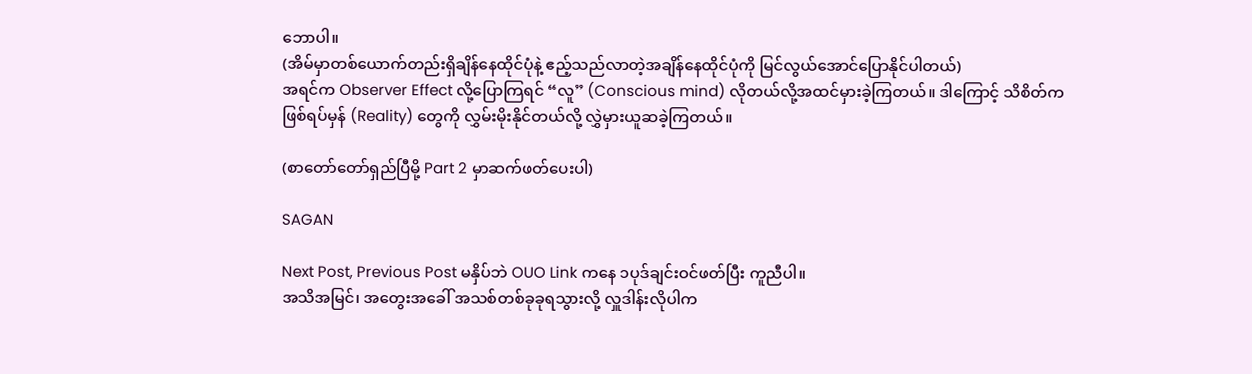ဘောပါ။
(အိမ်မှာတစ်ယောက်တည်းရှိချိန်နေထိုင်ပုံနဲ့ ဧည့်သည်လာတဲ့အချိန်နေထိုင်ပုံကို မြင်လွယ်အောင်ပြောနိုင်ပါတယ်)
အရင်က Observer Effect လို့ပြောကြရင် “လူ” (Conscious mind) လိုတယ်လို့အထင်မှားခဲ့ကြတယ်။ ဒါကြောင့် သိစိတ်က ဖြစ်ရပ်မှန် (Reality) တွေကို လွှမ်းမိုးနိုင်တယ်လို့ လွှဲမှားယူဆခဲ့ကြတယ်။

(စာတော်တော်ရှည်ပြီမို့ Part 2 မှာဆက်ဖတ်ပေးပါ)

SAGAN

Next Post, Previous Post မနှိပ်ဘဲ OUO Link ကနေ ၁ပုဒ်ချင်းဝင်ဖတ်ပြီး ကူညီပါ။
အသိအမြင်၊ အတွေးအခေါ် အသစ်တစ်ခုခုရသွားလို့ လှူဒါန်းလိုပါက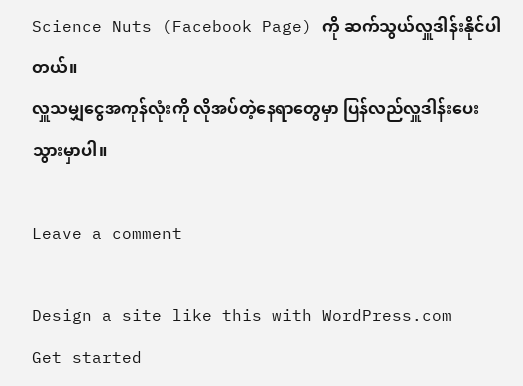Science Nuts (Facebook Page) ကို ဆက်သွယ်လှူဒါန်းနိုင်ပါတယ်။
လှူသမျှငွေအကုန်လုံးကို လိုအပ်တဲ့နေရာတွေမှာ ပြန်လည်လှူဒါန်းပေးသွားမှာပါ။

Leave a comment

Design a site like this with WordPress.com
Get started